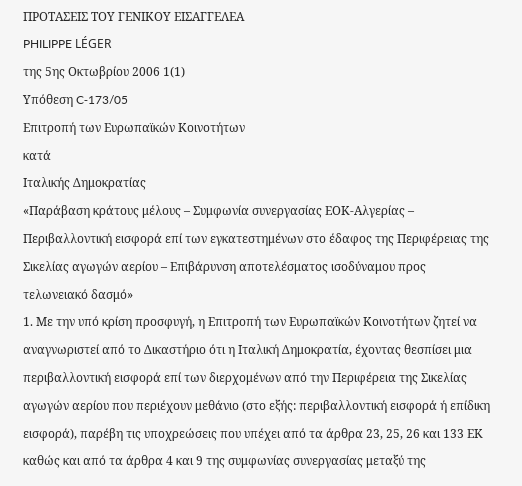ΠΡΟΤΑΣΕΙΣ ΤΟΥ ΓΕΝΙΚΟΥ ΕΙΣΑΓΓΕΛΕΑ
PHILIPPE LÉGER
της 5ης Οκτωβρίου 2006 1(1)
Υπόθεση C‑173/05
Επιτροπή των Ευρωπαϊκών Κοινοτήτων
κατά
Ιταλικής Δημοκρατίας
«Παράβαση κράτους μέλους – Συμφωνία συνεργασίας ΕΟΚ-Αλγερίας – Περιβαλλοντική εισφορά επί των εγκατεστημένων στο έδαφος της Περιφέρειας της Σικελίας αγωγών αερίου – Επιβάρυνση αποτελέσματος ισοδύναμου προς τελωνειακό δασμό»
1. Με την υπό κρίση προσφυγή, η Επιτροπή των Ευρωπαϊκών Κοινοτήτων ζητεί να αναγνωριστεί από το Δικαστήριο ότι η Ιταλική Δημοκρατία, έχοντας θεσπίσει μια περιβαλλοντική εισφορά επί των διερχομένων από την Περιφέρεια της Σικελίας αγωγών αερίου που περιέχουν μεθάνιο (στο εξής: περιβαλλοντική εισφορά ή επίδικη εισφορά), παρέβη τις υποχρεώσεις που υπέχει από τα άρθρα 23, 25, 26 και 133 ΕΚ καθώς και από τα άρθρα 4 και 9 της συμφωνίας συνεργασίας μεταξύ της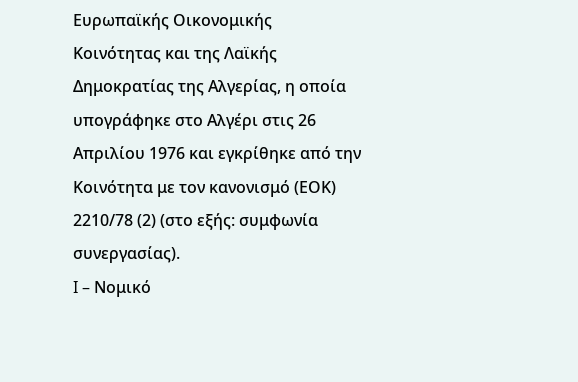Ευρωπαϊκής Οικονομικής Κοινότητας και της Λαϊκής Δημοκρατίας της Αλγερίας, η οποία υπογράφηκε στο Αλγέρι στις 26 Απριλίου 1976 και εγκρίθηκε από την Κοινότητα με τον κανονισμό (ΕΟΚ) 2210/78 (2) (στο εξής: συμφωνία συνεργασίας).
I – Νομικό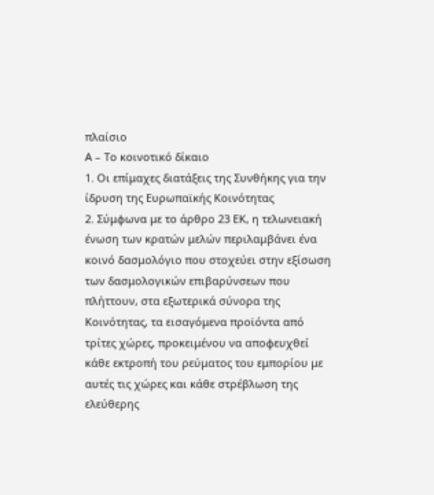πλαίσιο
Α – Το κοινοτικό δίκαιο
1. Οι επίμαχες διατάξεις της Συνθήκης για την ίδρυση της Ευρωπαϊκής Κοινότητας
2. Σύμφωνα με το άρθρο 23 ΕΚ, η τελωνειακή ένωση των κρατών μελών περιλαμβάνει ένα κοινό δασμολόγιο που στοχεύει στην εξίσωση των δασμολογικών επιβαρύνσεων που πλήττουν, στα εξωτερικά σύνορα της Κοινότητας, τα εισαγόμενα προϊόντα από τρίτες χώρες, προκειμένου να αποφευχθεί κάθε εκτροπή του ρεύματος του εμπορίου με αυτές τις χώρες και κάθε στρέβλωση της ελεύθερης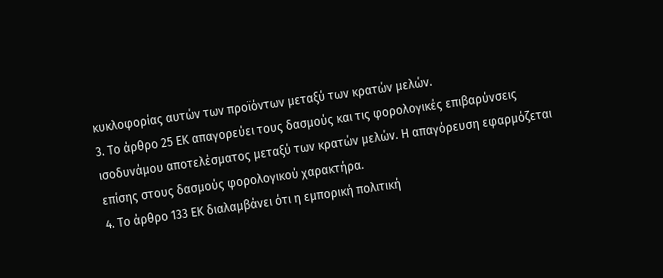κυκλοφορίας αυτών των προϊόντων μεταξύ των κρατών μελών.
3. Το άρθρο 25 ΕΚ απαγορεύει τους δασμούς και τις φορολογικές επιβαρύνσεις ισοδυνάμου αποτελέσματος μεταξύ των κρατών μελών. Η απαγόρευση εφαρμόζεται επίσης στους δασμούς φορολογικού χαρακτήρα.
4. Το άρθρο 133 ΕΚ διαλαμβάνει ότι η εμπορική πολιτική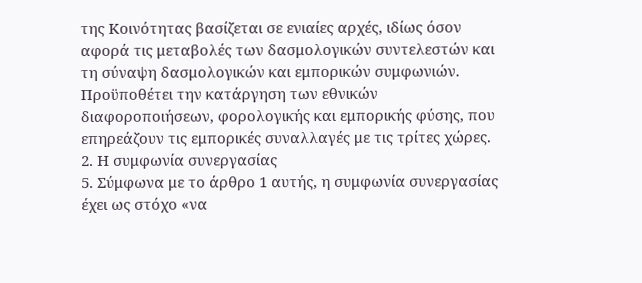της Κοινότητας βασίζεται σε ενιαίες αρχές, ιδίως όσον αφορά τις μεταβολές των δασμολογικών συντελεστών και τη σύναψη δασμολογικών και εμπορικών συμφωνιών. Προϋποθέτει την κατάργηση των εθνικών διαφοροποιήσεων, φορολογικής και εμπορικής φύσης, που επηρεάζουν τις εμπορικές συναλλαγές με τις τρίτες χώρες.
2. Η συμφωνία συνεργασίας
5. Σύμφωνα με το άρθρο 1 αυτής, η συμφωνία συνεργασίας έχει ως στόχο «να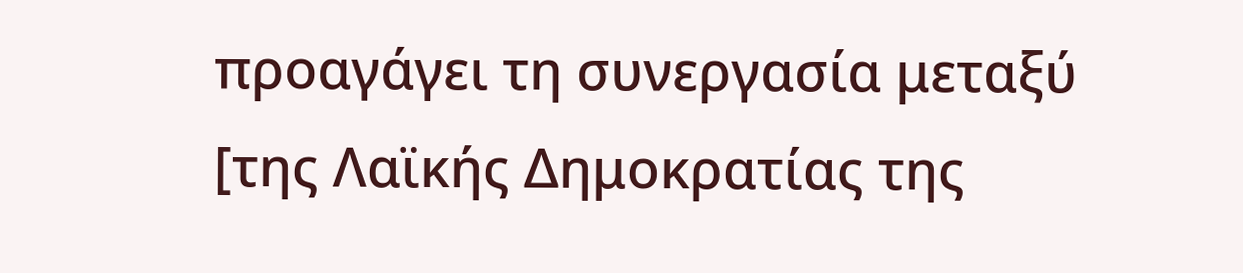προαγάγει τη συνεργασία μεταξύ [της Λαϊκής Δημοκρατίας της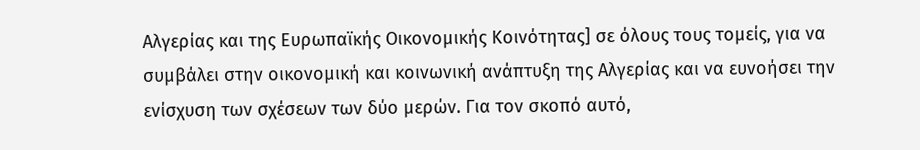Αλγερίας και της Ευρωπαϊκής Οικονομικής Κοινότητας] σε όλους τους τομείς, για να συμβάλει στην οικονομική και κοινωνική ανάπτυξη της Αλγερίας και να ευνοήσει την ενίσχυση των σχέσεων των δύο μερών. Για τον σκοπό αυτό,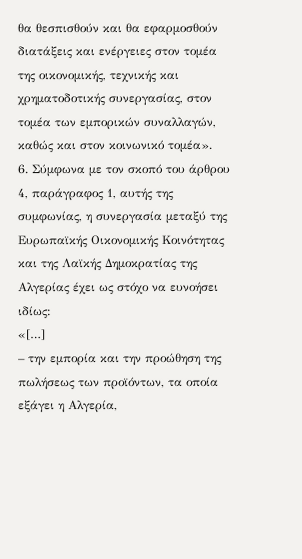θα θεσπισθούν και θα εφαρμοσθούν διατάξεις και ενέργειες στον τομέα της οικονομικής, τεχνικής και χρηματοδοτικής συνεργασίας, στον τομέα των εμπορικών συναλλαγών, καθώς και στον κοινωνικό τομέα».
6. Σύμφωνα με τον σκοπό του άρθρου 4, παράγραφος 1, αυτής της συμφωνίας, η συνεργασία μεταξύ της Ευρωπαϊκής Οικονομικής Κοινότητας και της Λαϊκής Δημοκρατίας της Αλγερίας έχει ως στόχο να ευνοήσει ιδίως:
«[…]
– την εμπορία και την προώθηση της πωλήσεως των προϊόντων, τα οποία εξάγει η Αλγερία,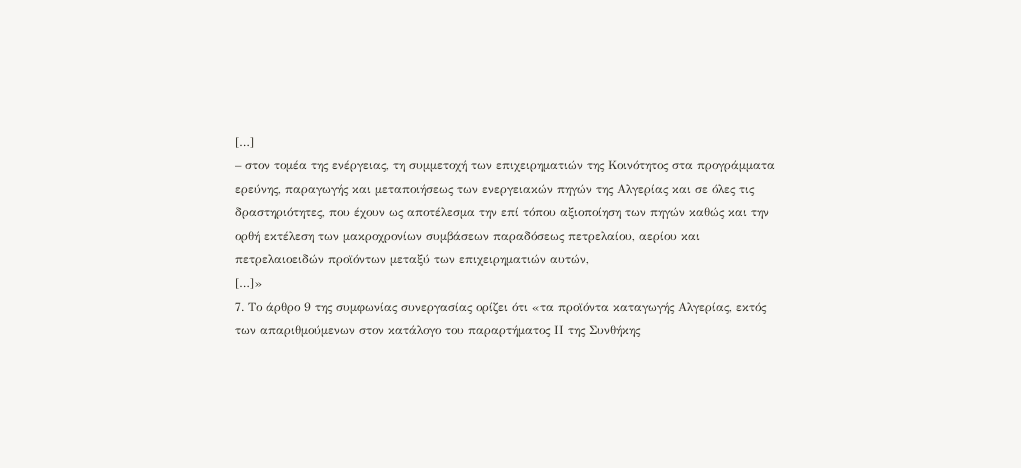[…]
– στον τομέα της ενέργειας, τη συμμετοχή των επιχειρηματιών της Κοινότητος στα προγράμματα ερεύνης, παραγωγής και μεταποιήσεως των ενεργειακών πηγών της Αλγερίας και σε όλες τις δραστηριότητες, που έχουν ως αποτέλεσμα την επί τόπου αξιοποίηση των πηγών καθώς και την ορθή εκτέλεση των μακροχρονίων συμβάσεων παραδόσεως πετρελαίου, αερίου και πετρελαιοειδών προϊόντων μεταξύ των επιχειρηματιών αυτών,
[…]»
7. Το άρθρο 9 της συμφωνίας συνεργασίας ορίζει ότι «τα προϊόντα καταγωγής Αλγερίας, εκτός των απαριθμούμενων στον κατάλογο του παραρτήματος ΙΙ της Συνθήκης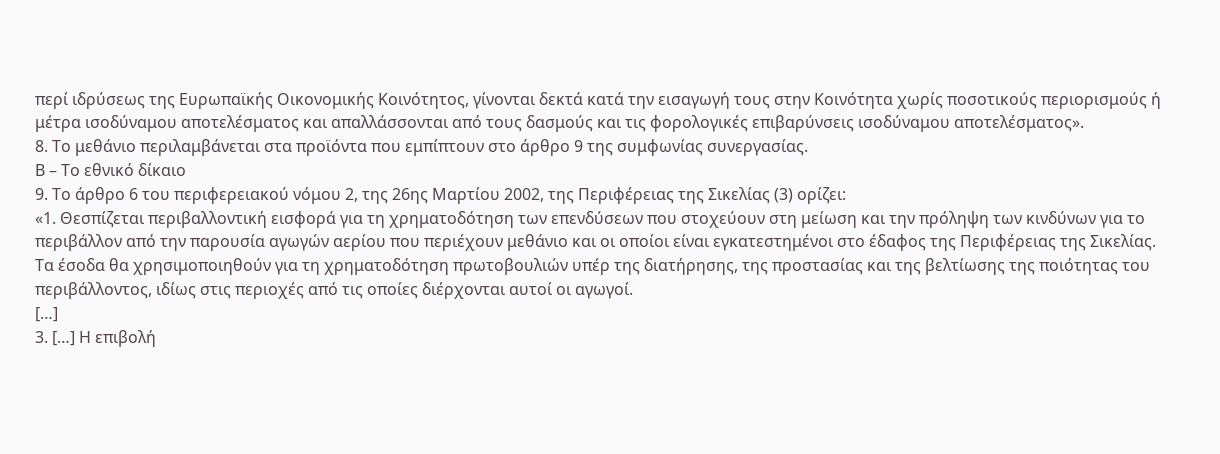περί ιδρύσεως της Ευρωπαϊκής Οικονομικής Κοινότητος, γίνονται δεκτά κατά την εισαγωγή τους στην Κοινότητα χωρίς ποσοτικούς περιορισμούς ή μέτρα ισοδύναμου αποτελέσματος και απαλλάσσονται από τους δασμούς και τις φορολογικές επιβαρύνσεις ισοδύναμου αποτελέσματος».
8. Το μεθάνιο περιλαμβάνεται στα προϊόντα που εμπίπτουν στο άρθρο 9 της συμφωνίας συνεργασίας.
Β – Το εθνικό δίκαιο
9. Το άρθρο 6 του περιφερειακού νόμου 2, της 26ης Μαρτίου 2002, της Περιφέρειας της Σικελίας (3) ορίζει:
«1. Θεσπίζεται περιβαλλοντική εισφορά για τη χρηματοδότηση των επενδύσεων που στοχεύουν στη μείωση και την πρόληψη των κινδύνων για το περιβάλλον από την παρουσία αγωγών αερίου που περιέχουν μεθάνιο και οι οποίοι είναι εγκατεστημένοι στο έδαφος της Περιφέρειας της Σικελίας. Τα έσοδα θα χρησιμοποιηθούν για τη χρηματοδότηση πρωτοβουλιών υπέρ της διατήρησης, της προστασίας και της βελτίωσης της ποιότητας του περιβάλλοντος, ιδίως στις περιοχές από τις οποίες διέρχονται αυτοί οι αγωγοί.
[…]
3. […] Η επιβολή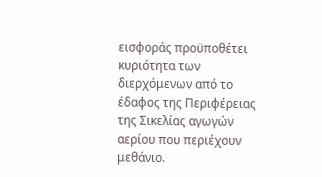εισφοράς προϋποθέτει κυριότητα των διερχόμενων από το έδαφος της Περιφέρειας της Σικελίας αγωγών αερίου που περιέχουν μεθάνιο.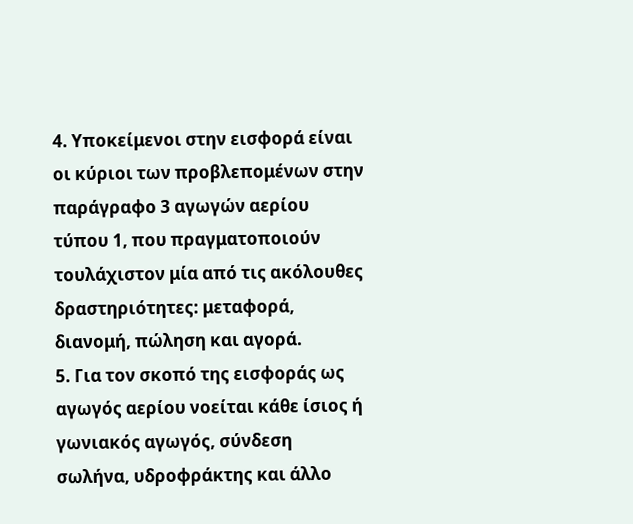4. Υποκείμενοι στην εισφορά είναι οι κύριοι των προβλεπομένων στην παράγραφο 3 αγωγών αερίου τύπου 1, που πραγματοποιούν τουλάχιστον μία από τις ακόλουθες δραστηριότητες: μεταφορά, διανομή, πώληση και αγορά.
5. Για τον σκοπό της εισφοράς ως αγωγός αερίου νοείται κάθε ίσιος ή γωνιακός αγωγός, σύνδεση σωλήνα, υδροφράκτης και άλλο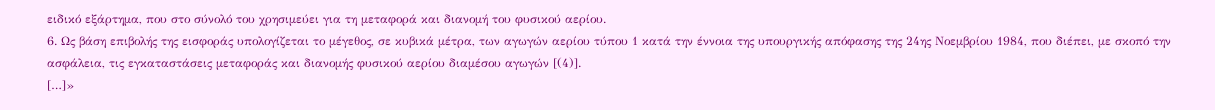ειδικό εξάρτημα, που στο σύνολό του χρησιμεύει για τη μεταφορά και διανομή του φυσικού αερίου.
6. Ως βάση επιβολής της εισφοράς υπολογίζεται το μέγεθος, σε κυβικά μέτρα, των αγωγών αερίου τύπου 1 κατά την έννοια της υπουργικής απόφασης της 24ης Νοεμβρίου 1984, που διέπει, με σκοπό την ασφάλεια, τις εγκαταστάσεις μεταφοράς και διανομής φυσικού αερίου διαμέσου αγωγών [(4)].
[…]»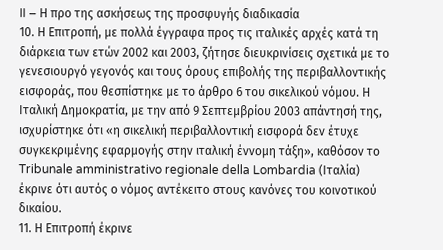II – Η προ της ασκήσεως της προσφυγής διαδικασία
10. Η Επιτροπή, με πολλά έγγραφα προς τις ιταλικές αρχές κατά τη διάρκεια των ετών 2002 και 2003, ζήτησε διευκρινίσεις σχετικά με το γενεσιουργό γεγονός και τους όρους επιβολής της περιβαλλοντικής εισφοράς, που θεσπίστηκε με το άρθρο 6 του σικελικού νόμου. Η Ιταλική Δημοκρατία, με την από 9 Σεπτεμβρίου 2003 απάντησή της, ισχυρίστηκε ότι «η σικελική περιβαλλοντική εισφορά δεν έτυχε συγκεκριμένης εφαρμογής στην ιταλική έννομη τάξη», καθόσον το Tribunale amministrativo regionale della Lombardia (Ιταλία) έκρινε ότι αυτός ο νόμος αντέκειτο στους κανόνες του κοινοτικού δικαίου.
11. Η Επιτροπή έκρινε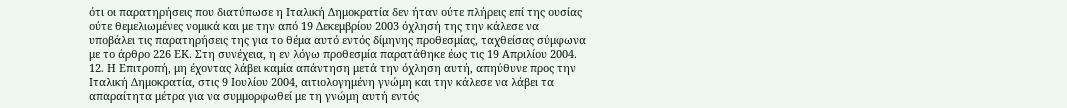ότι οι παρατηρήσεις που διατύπωσε η Ιταλική Δημοκρατία δεν ήταν ούτε πλήρεις επί της ουσίας ούτε θεμελιωμένες νομικά και με την από 19 Δεκεμβρίου 2003 όχλησή της την κάλεσε να υποβάλει τις παρατηρήσεις της για το θέμα αυτό εντός δίμηνης προθεσμίας, ταχθείσας σύμφωνα με το άρθρο 226 ΕΚ. Στη συνέχεια, η εν λόγω προθεσμία παρατάθηκε έως τις 19 Απριλίου 2004.
12. Η Επιτροπή, μη έχοντας λάβει καμία απάντηση μετά την όχληση αυτή, απηύθυνε προς την Ιταλική Δημοκρατία, στις 9 Ιουλίου 2004, αιτιολογημένη γνώμη και την κάλεσε να λάβει τα απαραίτητα μέτρα για να συμμορφωθεί με τη γνώμη αυτή εντός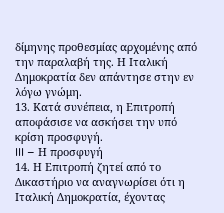δίμηνης προθεσμίας αρχομένης από την παραλαβή της. Η Ιταλική Δημοκρατία δεν απάντησε στην εν λόγω γνώμη.
13. Κατά συνέπεια, η Επιτροπή αποφάσισε να ασκήσει την υπό κρίση προσφυγή.
III – Η προσφυγή
14. Η Επιτροπή ζητεί από το Δικαστήριο να αναγνωρίσει ότι η Ιταλική Δημοκρατία, έχοντας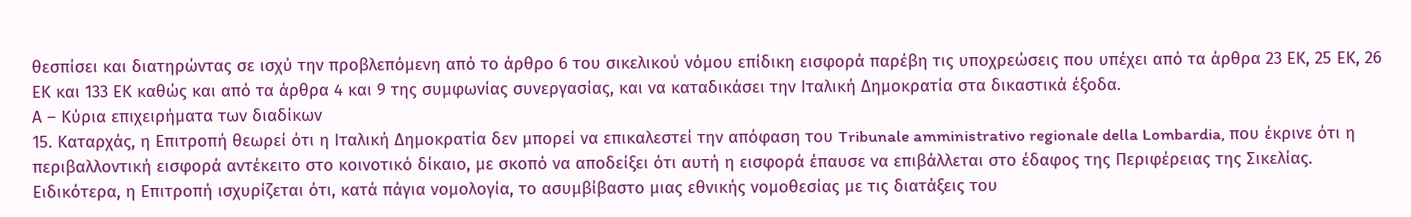θεσπίσει και διατηρώντας σε ισχύ την προβλεπόμενη από το άρθρο 6 του σικελικού νόμου επίδικη εισφορά παρέβη τις υποχρεώσεις που υπέχει από τα άρθρα 23 ΕΚ, 25 ΕΚ, 26 ΕΚ και 133 ΕΚ καθώς και από τα άρθρα 4 και 9 της συμφωνίας συνεργασίας, και να καταδικάσει την Ιταλική Δημοκρατία στα δικαστικά έξοδα.
Α – Κύρια επιχειρήματα των διαδίκων
15. Καταρχάς, η Επιτροπή θεωρεί ότι η Ιταλική Δημοκρατία δεν μπορεί να επικαλεστεί την απόφαση του Tribunale amministrativo regionale della Lombardia, που έκρινε ότι η περιβαλλοντική εισφορά αντέκειτο στο κοινοτικό δίκαιο, με σκοπό να αποδείξει ότι αυτή η εισφορά έπαυσε να επιβάλλεται στο έδαφος της Περιφέρειας της Σικελίας. Ειδικότερα, η Επιτροπή ισχυρίζεται ότι, κατά πάγια νομολογία, το ασυμβίβαστο μιας εθνικής νομοθεσίας με τις διατάξεις του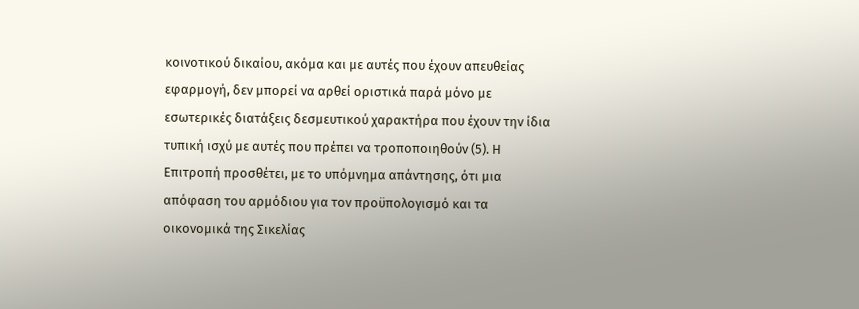κοινοτικού δικαίου, ακόμα και με αυτές που έχουν απευθείας εφαρμογή, δεν μπορεί να αρθεί οριστικά παρά μόνο με εσωτερικές διατάξεις δεσμευτικού χαρακτήρα που έχουν την ίδια τυπική ισχύ με αυτές που πρέπει να τροποποιηθούν (5). Η Επιτροπή προσθέτει, με το υπόμνημα απάντησης, ότι μια απόφαση του αρμόδιου για τον προϋπολογισμό και τα οικονομικά της Σικελίας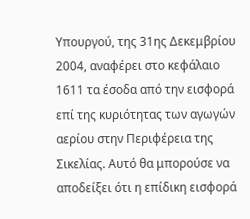Υπουργού, της 31ης Δεκεμβρίου 2004, αναφέρει στο κεφάλαιο 1611 τα έσοδα από την εισφορά επί της κυριότητας των αγωγών αερίου στην Περιφέρεια της Σικελίας. Αυτό θα μπορούσε να αποδείξει ότι η επίδικη εισφορά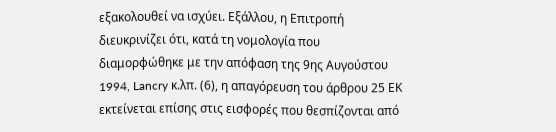εξακολουθεί να ισχύει. Εξάλλου, η Επιτροπή διευκρινίζει ότι, κατά τη νομολογία που διαμορφώθηκε με την απόφαση της 9ης Αυγούστου 1994, Lancry κ.λπ. (6), η απαγόρευση του άρθρου 25 ΕΚ εκτείνεται επίσης στις εισφορές που θεσπίζονται από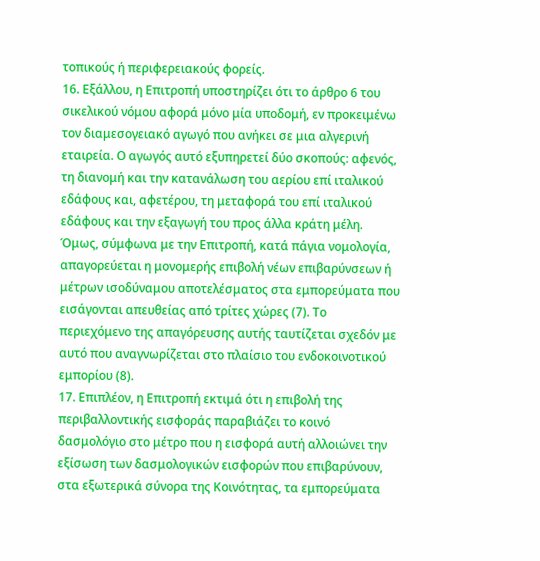τοπικούς ή περιφερειακούς φορείς.
16. Εξάλλου, η Επιτροπή υποστηρίζει ότι το άρθρο 6 του σικελικού νόμου αφορά μόνο μία υποδομή, εν προκειμένω τον διαμεσογειακό αγωγό που ανήκει σε μια αλγερινή εταιρεία. Ο αγωγός αυτό εξυπηρετεί δύο σκοπούς: αφενός, τη διανομή και την κατανάλωση του αερίου επί ιταλικού εδάφους και, αφετέρου, τη μεταφορά του επί ιταλικού εδάφους και την εξαγωγή του προς άλλα κράτη μέλη. Όμως, σύμφωνα με την Επιτροπή, κατά πάγια νομολογία, απαγορεύεται η μονομερής επιβολή νέων επιβαρύνσεων ή μέτρων ισοδύναμου αποτελέσματος στα εμπορεύματα που εισάγονται απευθείας από τρίτες χώρες (7). Το περιεχόμενο της απαγόρευσης αυτής ταυτίζεται σχεδόν με αυτό που αναγνωρίζεται στο πλαίσιο του ενδοκοινοτικού εμπορίου (8).
17. Επιπλέον, η Επιτροπή εκτιμά ότι η επιβολή της περιβαλλοντικής εισφοράς παραβιάζει το κοινό δασμολόγιο στο μέτρο που η εισφορά αυτή αλλοιώνει την εξίσωση των δασμολογικών εισφορών που επιβαρύνουν, στα εξωτερικά σύνορα της Κοινότητας, τα εμπορεύματα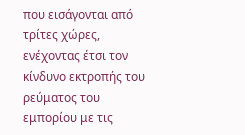που εισάγονται από τρίτες χώρες, ενέχοντας έτσι τον κίνδυνο εκτροπής του ρεύματος του εμπορίου με τις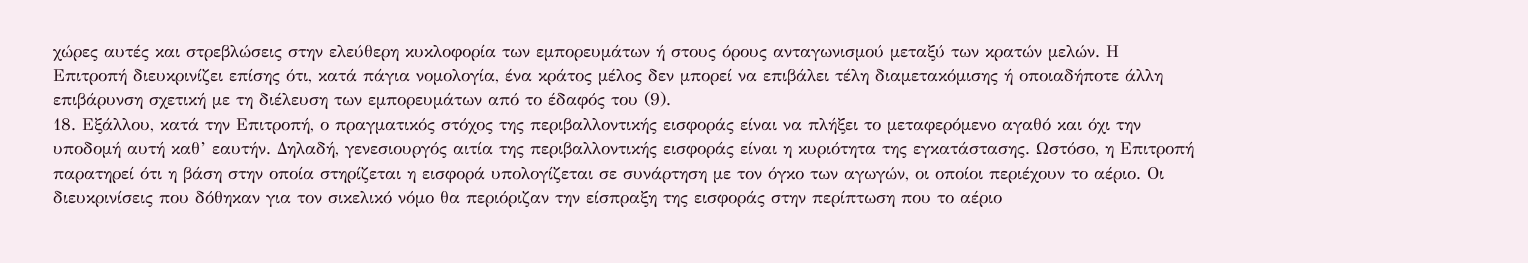χώρες αυτές και στρεβλώσεις στην ελεύθερη κυκλοφορία των εμπορευμάτων ή στους όρους ανταγωνισμού μεταξύ των κρατών μελών. Η Επιτροπή διευκρινίζει επίσης ότι, κατά πάγια νομολογία, ένα κράτος μέλος δεν μπορεί να επιβάλει τέλη διαμετακόμισης ή οποιαδήποτε άλλη επιβάρυνση σχετική με τη διέλευση των εμπορευμάτων από το έδαφός του (9).
18. Εξάλλου, κατά την Επιτροπή, ο πραγματικός στόχος της περιβαλλοντικής εισφοράς είναι να πλήξει το μεταφερόμενο αγαθό και όχι την υποδομή αυτή καθ’ εαυτήν. Δηλαδή, γενεσιουργός αιτία της περιβαλλοντικής εισφοράς είναι η κυριότητα της εγκατάστασης. Ωστόσο, η Επιτροπή παρατηρεί ότι η βάση στην οποία στηρίζεται η εισφορά υπολογίζεται σε συνάρτηση με τον όγκο των αγωγών, οι οποίοι περιέχουν το αέριο. Οι διευκρινίσεις που δόθηκαν για τον σικελικό νόμο θα περιόριζαν την είσπραξη της εισφοράς στην περίπτωση που το αέριο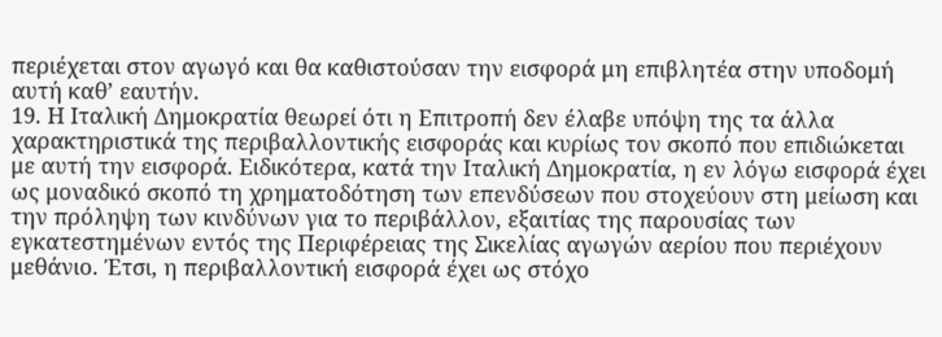περιέχεται στον αγωγό και θα καθιστούσαν την εισφορά μη επιβλητέα στην υποδομή αυτή καθ’ εαυτήν.
19. Η Ιταλική Δημοκρατία θεωρεί ότι η Επιτροπή δεν έλαβε υπόψη της τα άλλα χαρακτηριστικά της περιβαλλοντικής εισφοράς και κυρίως τον σκοπό που επιδιώκεται με αυτή την εισφορά. Ειδικότερα, κατά την Ιταλική Δημοκρατία, η εν λόγω εισφορά έχει ως μοναδικό σκοπό τη χρηματοδότηση των επενδύσεων που στοχεύουν στη μείωση και την πρόληψη των κινδύνων για το περιβάλλον, εξαιτίας της παρουσίας των εγκατεστημένων εντός της Περιφέρειας της Σικελίας αγωγών αερίου που περιέχουν μεθάνιο. Έτσι, η περιβαλλοντική εισφορά έχει ως στόχο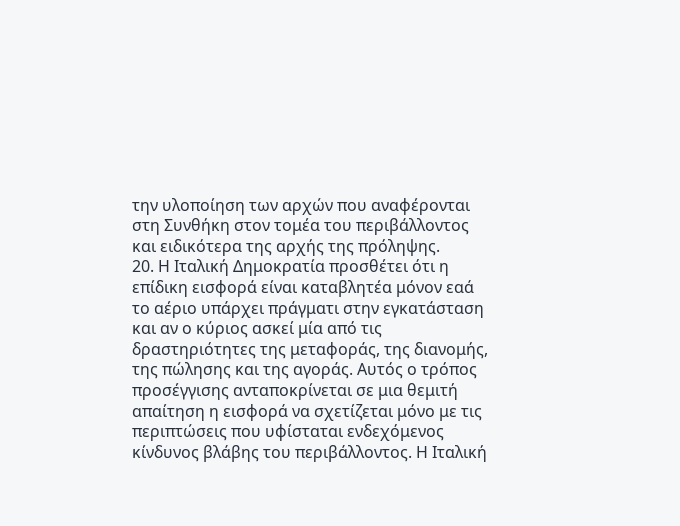την υλοποίηση των αρχών που αναφέρονται στη Συνθήκη στον τομέα του περιβάλλοντος και ειδικότερα της αρχής της πρόληψης.
20. Η Ιταλική Δημοκρατία προσθέτει ότι η επίδικη εισφορά είναι καταβλητέα μόνον εαά το αέριο υπάρχει πράγματι στην εγκατάσταση και αν ο κύριος ασκεί μία από τις δραστηριότητες της μεταφοράς, της διανομής, της πώλησης και της αγοράς. Αυτός ο τρόπος προσέγγισης ανταποκρίνεται σε μια θεμιτή απαίτηση η εισφορά να σχετίζεται μόνο με τις περιπτώσεις που υφίσταται ενδεχόμενος κίνδυνος βλάβης του περιβάλλοντος. Η Ιταλική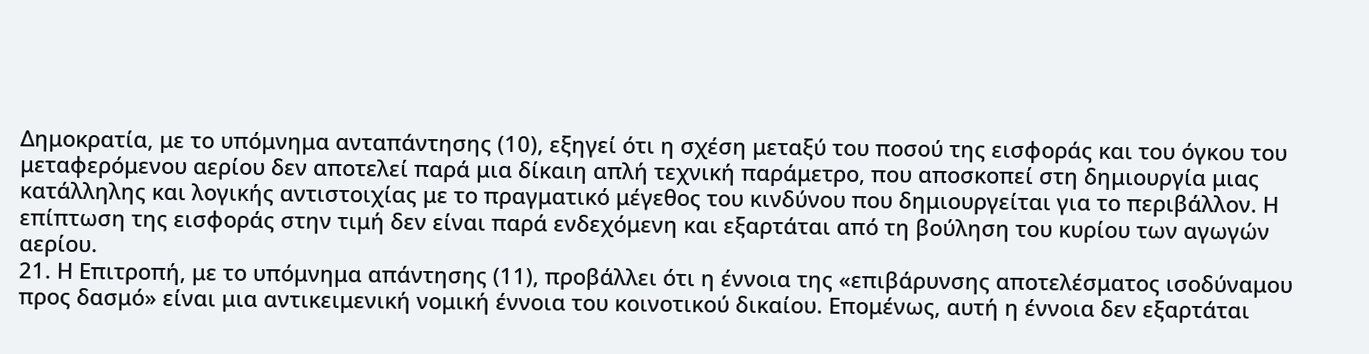Δημοκρατία, με το υπόμνημα ανταπάντησης (10), εξηγεί ότι η σχέση μεταξύ του ποσού της εισφοράς και του όγκου του μεταφερόμενου αερίου δεν αποτελεί παρά μια δίκαιη απλή τεχνική παράμετρο, που αποσκοπεί στη δημιουργία μιας κατάλληλης και λογικής αντιστοιχίας με το πραγματικό μέγεθος του κινδύνου που δημιουργείται για το περιβάλλον. Η επίπτωση της εισφοράς στην τιμή δεν είναι παρά ενδεχόμενη και εξαρτάται από τη βούληση του κυρίου των αγωγών αερίου.
21. Η Επιτροπή, με το υπόμνημα απάντησης (11), προβάλλει ότι η έννοια της «επιβάρυνσης αποτελέσματος ισοδύναμου προς δασμό» είναι μια αντικειμενική νομική έννοια του κοινοτικού δικαίου. Επομένως, αυτή η έννοια δεν εξαρτάται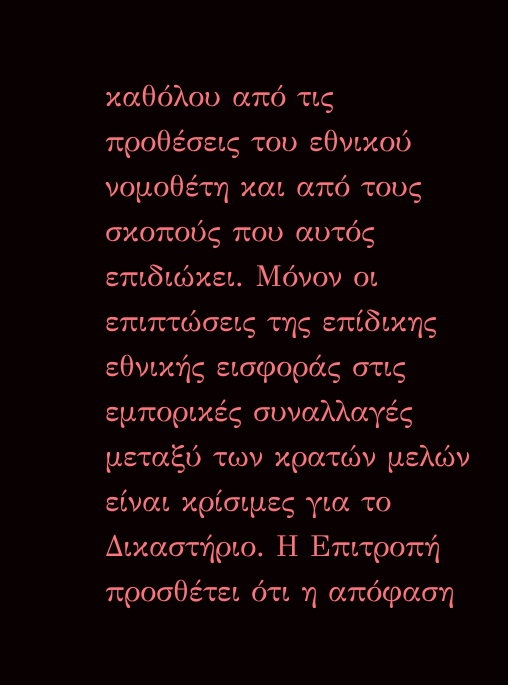καθόλου από τις προθέσεις του εθνικού νομοθέτη και από τους σκοπούς που αυτός επιδιώκει. Μόνον οι επιπτώσεις της επίδικης εθνικής εισφοράς στις εμπορικές συναλλαγές μεταξύ των κρατών μελών είναι κρίσιμες για το Δικαστήριο. Η Επιτροπή προσθέτει ότι η απόφαση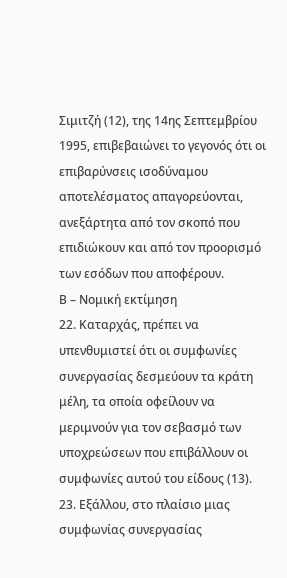Σιμιτζή (12), της 14ης Σεπτεμβρίου 1995, επιβεβαιώνει το γεγονός ότι οι επιβαρύνσεις ισοδύναμου αποτελέσματος απαγορεύονται, ανεξάρτητα από τον σκοπό που επιδιώκουν και από τον προορισμό των εσόδων που αποφέρουν.
Β – Νομική εκτίμηση
22. Καταρχάς, πρέπει να υπενθυμιστεί ότι οι συμφωνίες συνεργασίας δεσμεύουν τα κράτη μέλη, τα οποία οφείλουν να μεριμνούν για τον σεβασμό των υποχρεώσεων που επιβάλλουν οι συμφωνίες αυτού του είδους (13).
23. Εξάλλου, στο πλαίσιο μιας συμφωνίας συνεργασίας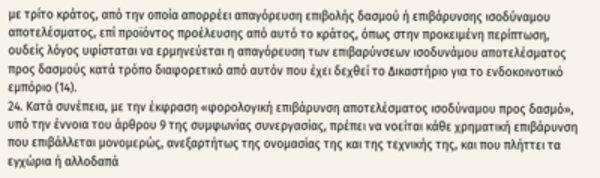με τρίτο κράτος, από την οποία απορρέει απαγόρευση επιβολής δασμού ή επιβάρυνσης ισοδύναμου αποτελέσματος, επί προϊόντος προέλευσης από αυτό το κράτος, όπως στην προκειμένη περίπτωση, ουδείς λόγος υφίσταται να ερμηνεύεται η απαγόρευση των επιβαρύνσεων ισοδυνάμου αποτελέσματος προς δασμούς κατά τρόπο διαφορετικό από αυτόν που έχει δεχθεί το Δικαστήριο για το ενδοκοινοτικό εμπόριο (14).
24. Κατά συνέπεια, με την έκφραση «φορολογική επιβάρυνση αποτελέσματος ισοδύναμου προς δασμό», υπό την έννοια του άρθρου 9 της συμφωνίας συνεργασίας, πρέπει να νοείται κάθε χρηματική επιβάρυνση που επιβάλλεται μονομερώς, ανεξαρτήτως της ονομασίας της και της τεχνικής της, και που πλήττει τα εγχώρια ή αλλοδαπά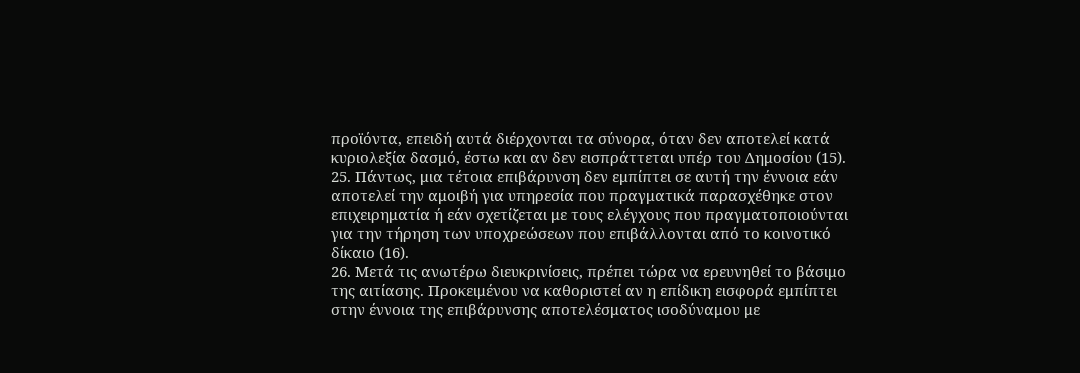προϊόντα, επειδή αυτά διέρχονται τα σύνορα, όταν δεν αποτελεί κατά κυριολεξία δασμό, έστω και αν δεν εισπράττεται υπέρ του Δημοσίου (15).
25. Πάντως, μια τέτοια επιβάρυνση δεν εμπίπτει σε αυτή την έννοια εάν αποτελεί την αμοιβή για υπηρεσία που πραγματικά παρασχέθηκε στον επιχειρηματία ή εάν σχετίζεται με τους ελέγχους που πραγματοποιούνται για την τήρηση των υποχρεώσεων που επιβάλλονται από το κοινοτικό δίκαιο (16).
26. Μετά τις ανωτέρω διευκρινίσεις, πρέπει τώρα να ερευνηθεί το βάσιμο της αιτίασης. Προκειμένου να καθοριστεί αν η επίδικη εισφορά εμπίπτει στην έννοια της επιβάρυνσης αποτελέσματος ισοδύναμου με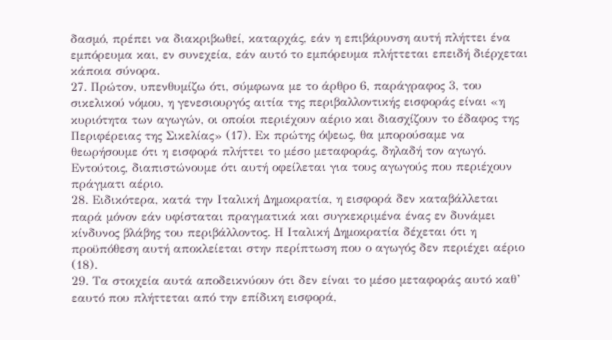δασμό, πρέπει να διακριβωθεί, καταρχάς, εάν η επιβάρυνση αυτή πλήττει ένα εμπόρευμα και, εν συνεχεία, εάν αυτό το εμπόρευμα πλήττεται επειδή διέρχεται κάποια σύνορα.
27. Πρώτον, υπενθυμίζω ότι, σύμφωνα με το άρθρο 6, παράγραφος 3, του σικελικού νόμου, η γενεσιουργός αιτία της περιβαλλοντικής εισφοράς είναι «η κυριότητα των αγωγών, οι οποίοι περιέχουν αέριο και διασχίζουν το έδαφος της Περιφέρειας της Σικελίας» (17). Εκ πρώτης όψεως, θα μπορούσαμε να θεωρήσουμε ότι η εισφορά πλήττει το μέσο μεταφοράς, δηλαδή τον αγωγό. Εντούτοις, διαπιστώνουμε ότι αυτή οφείλεται για τους αγωγούς που περιέχουν πράγματι αέριο.
28. Ειδικότερα, κατά την Ιταλική Δημοκρατία, η εισφορά δεν καταβάλλεται παρά μόνον εάν υφίσταται πραγματικά και συγκεκριμένα ένας εν δυνάμει κίνδυνος βλάβης του περιβάλλοντος. Η Ιταλική Δημοκρατία δέχεται ότι η προϋπόθεση αυτή αποκλείεται στην περίπτωση που ο αγωγός δεν περιέχει αέριο (18).
29. Τα στοιχεία αυτά αποδεικνύουν ότι δεν είναι το μέσο μεταφοράς αυτό καθ’ εαυτό που πλήττεται από την επίδικη εισφορά,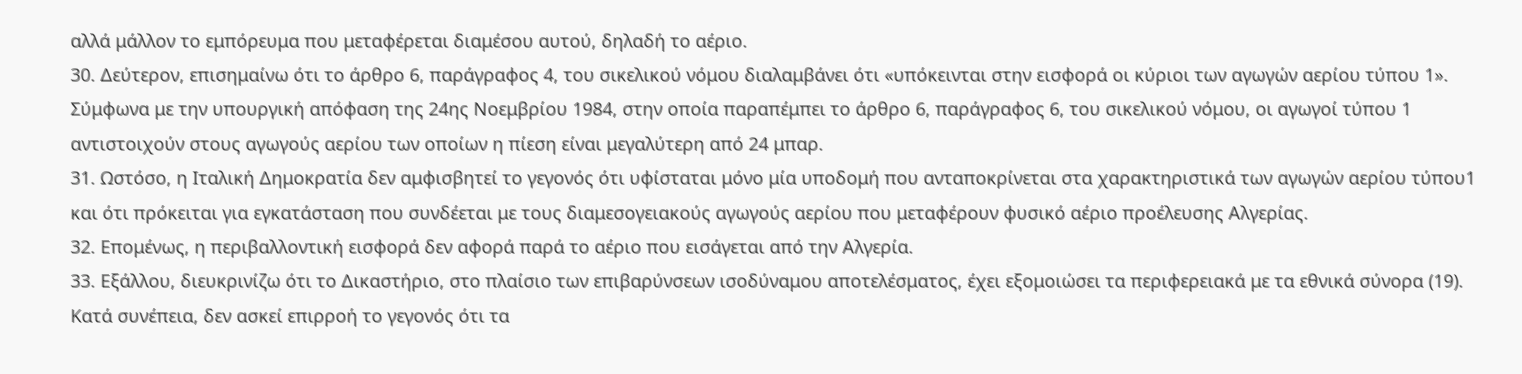αλλά μάλλον το εμπόρευμα που μεταφέρεται διαμέσου αυτού, δηλαδή το αέριο.
30. Δεύτερον, επισημαίνω ότι το άρθρο 6, παράγραφος 4, του σικελικού νόμου διαλαμβάνει ότι «υπόκεινται στην εισφορά οι κύριοι των αγωγών αερίου τύπου 1». Σύμφωνα με την υπουργική απόφαση της 24ης Νοεμβρίου 1984, στην οποία παραπέμπει το άρθρο 6, παράγραφος 6, του σικελικού νόμου, οι αγωγοί τύπου 1 αντιστοιχούν στους αγωγούς αερίου των οποίων η πίεση είναι μεγαλύτερη από 24 μπαρ.
31. Ωστόσο, η Ιταλική Δημοκρατία δεν αμφισβητεί το γεγονός ότι υφίσταται μόνο μία υποδομή που ανταποκρίνεται στα χαρακτηριστικά των αγωγών αερίου τύπου1 και ότι πρόκειται για εγκατάσταση που συνδέεται με τους διαμεσογειακούς αγωγούς αερίου που μεταφέρουν φυσικό αέριο προέλευσης Αλγερίας.
32. Επομένως, η περιβαλλοντική εισφορά δεν αφορά παρά το αέριο που εισάγεται από την Αλγερία.
33. Εξάλλου, διευκρινίζω ότι το Δικαστήριο, στο πλαίσιο των επιβαρύνσεων ισοδύναμου αποτελέσματος, έχει εξομοιώσει τα περιφερειακά με τα εθνικά σύνορα (19). Κατά συνέπεια, δεν ασκεί επιρροή το γεγονός ότι τα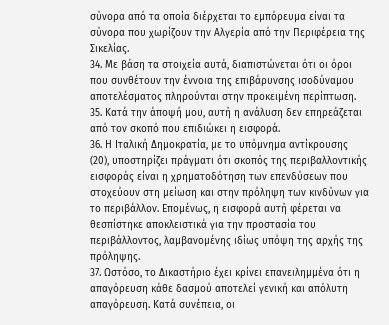σύνορα από τα οποία διέρχεται το εμπόρευμα είναι τα σύνορα που χωρίζουν την Αλγερία από την Περιφέρεια της Σικελίας.
34. Με βάση τα στοιχεία αυτά, διαπιστώνεται ότι οι όροι που συνθέτουν την έννοια της επιβάρυνσης ισοδύναμου αποτελέσματος πληρούνται στην προκειμένη περίπτωση.
35. Κατά την άποψή μου, αυτή η ανάλυση δεν επηρεάζεται από τον σκοπό που επιδιώκει η εισφορά.
36. Η Ιταλική Δημοκρατία, με το υπόμνημα αντίκρουσης (20), υποστηρίζει πράγματι ότι σκοπός της περιβαλλοντικής εισφοράς είναι η χρηματοδότηση των επενδύσεων που στοχεύουν στη μείωση και στην πρόληψη των κινδύνων για το περιβάλλον. Επομένως, η εισφορά αυτή φέρεται να θεσπίστηκε αποκλειστικά για την προστασία του περιβάλλοντος, λαμβανομένης ιδίως υπόψη της αρχής της πρόληψης.
37. Ωστόσο, το Δικαστήριο έχει κρίνει επανειλημμένα ότι η απαγόρευση κάθε δασμού αποτελεί γενική και απόλυτη απαγόρευση. Κατά συνέπεια, οι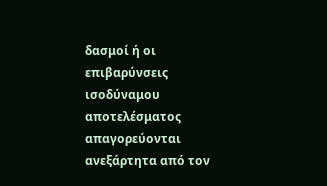δασμοί ή οι επιβαρύνσεις ισοδύναμου αποτελέσματος απαγορεύονται ανεξάρτητα από τον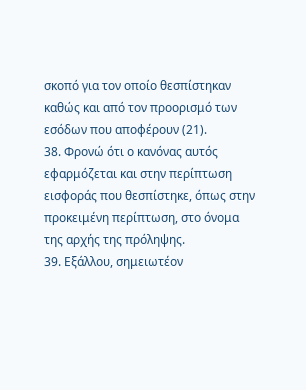σκοπό για τον οποίο θεσπίστηκαν καθώς και από τον προορισμό των εσόδων που αποφέρουν (21).
38. Φρονώ ότι ο κανόνας αυτός εφαρμόζεται και στην περίπτωση εισφοράς που θεσπίστηκε, όπως στην προκειμένη περίπτωση, στο όνομα της αρχής της πρόληψης.
39. Εξάλλου, σημειωτέον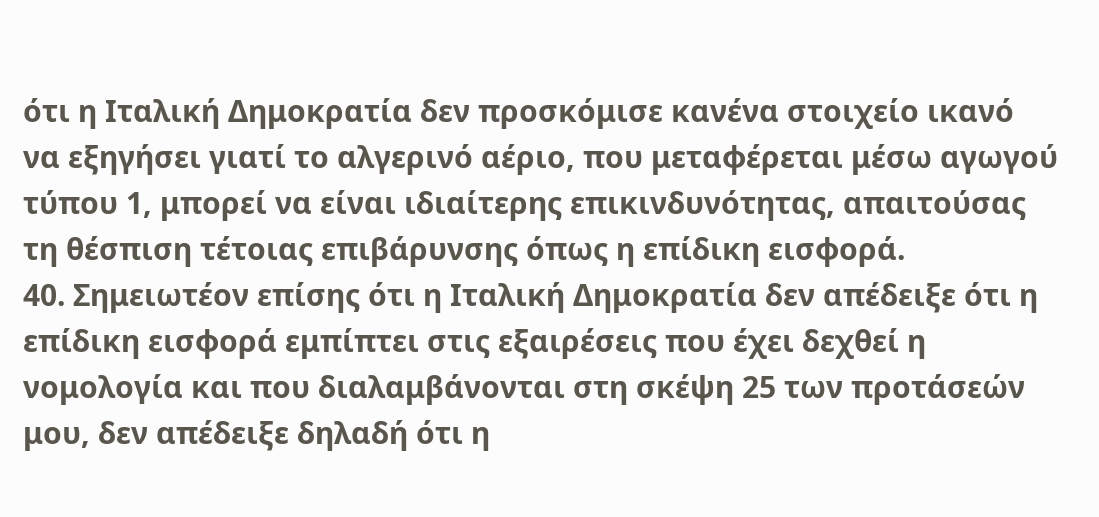ότι η Ιταλική Δημοκρατία δεν προσκόμισε κανένα στοιχείο ικανό να εξηγήσει γιατί το αλγερινό αέριο, που μεταφέρεται μέσω αγωγού τύπου 1, μπορεί να είναι ιδιαίτερης επικινδυνότητας, απαιτούσας τη θέσπιση τέτοιας επιβάρυνσης όπως η επίδικη εισφορά.
40. Σημειωτέον επίσης ότι η Ιταλική Δημοκρατία δεν απέδειξε ότι η επίδικη εισφορά εμπίπτει στις εξαιρέσεις που έχει δεχθεί η νομολογία και που διαλαμβάνονται στη σκέψη 25 των προτάσεών μου, δεν απέδειξε δηλαδή ότι η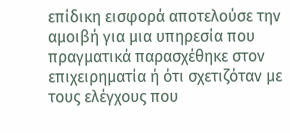επίδικη εισφορά αποτελούσε την αμοιβή για μια υπηρεσία που πραγματικά παρασχέθηκε στον επιχειρηματία ή ότι σχετιζόταν με τους ελέγχους που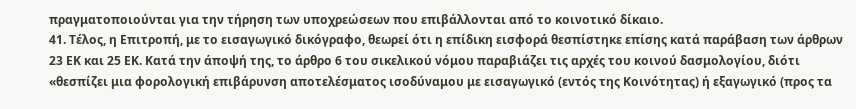πραγματοποιούνται για την τήρηση των υποχρεώσεων που επιβάλλονται από το κοινοτικό δίκαιο.
41. Τέλος, η Επιτροπή, με το εισαγωγικό δικόγραφο, θεωρεί ότι η επίδικη εισφορά θεσπίστηκε επίσης κατά παράβαση των άρθρων 23 ΕΚ και 25 ΕΚ. Κατά την άποψή της, το άρθρο 6 του σικελικού νόμου παραβιάζει τις αρχές του κοινού δασμολογίου, διότι «θεσπίζει μια φορολογική επιβάρυνση αποτελέσματος ισοδύναμου με εισαγωγικό (εντός της Κοινότητας) ή εξαγωγικό (προς τα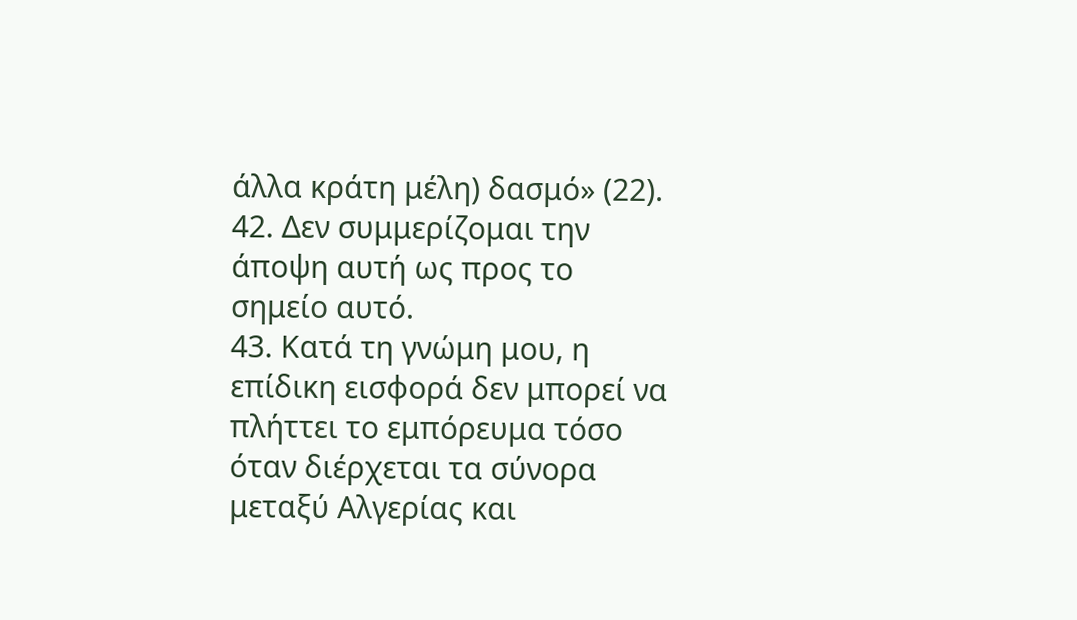άλλα κράτη μέλη) δασμό» (22).
42. Δεν συμμερίζομαι την άποψη αυτή ως προς το σημείο αυτό.
43. Κατά τη γνώμη μου, η επίδικη εισφορά δεν μπορεί να πλήττει το εμπόρευμα τόσο όταν διέρχεται τα σύνορα μεταξύ Αλγερίας και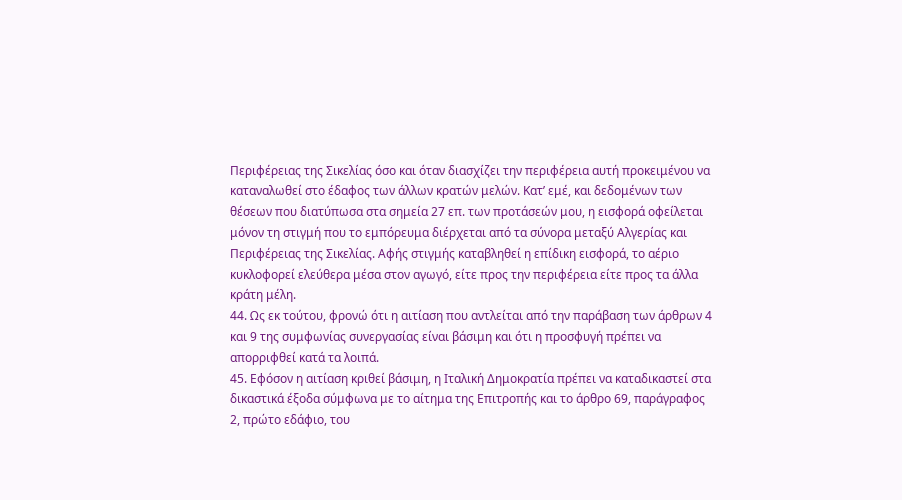Περιφέρειας της Σικελίας όσο και όταν διασχίζει την περιφέρεια αυτή προκειμένου να καταναλωθεί στο έδαφος των άλλων κρατών μελών. Κατ’ εμέ, και δεδομένων των θέσεων που διατύπωσα στα σημεία 27 επ. των προτάσεών μου, η εισφορά οφείλεται μόνον τη στιγμή που το εμπόρευμα διέρχεται από τα σύνορα μεταξύ Αλγερίας και Περιφέρειας της Σικελίας. Αφής στιγμής καταβληθεί η επίδικη εισφορά, το αέριο κυκλοφορεί ελεύθερα μέσα στον αγωγό, είτε προς την περιφέρεια είτε προς τα άλλα κράτη μέλη.
44. Ως εκ τούτου, φρονώ ότι η αιτίαση που αντλείται από την παράβαση των άρθρων 4 και 9 της συμφωνίας συνεργασίας είναι βάσιμη και ότι η προσφυγή πρέπει να απορριφθεί κατά τα λοιπά.
45. Εφόσον η αιτίαση κριθεί βάσιμη, η Ιταλική Δημοκρατία πρέπει να καταδικαστεί στα δικαστικά έξοδα σύμφωνα με το αίτημα της Επιτροπής και το άρθρο 69, παράγραφος 2, πρώτο εδάφιο, του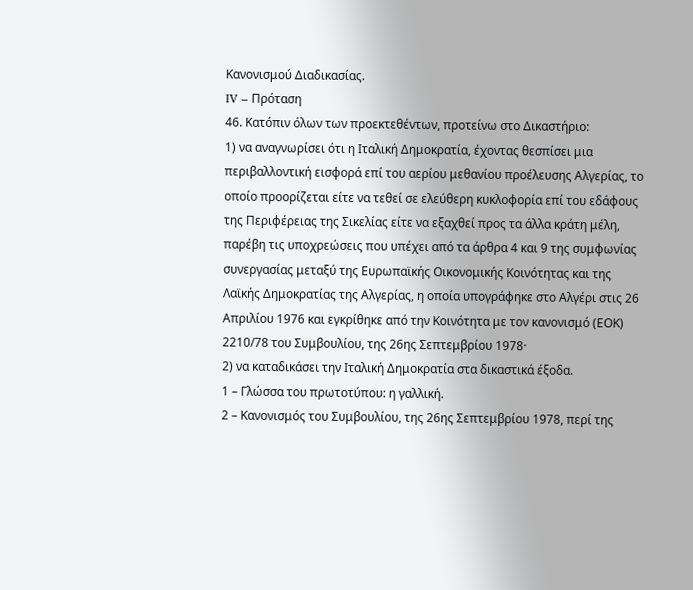Κανονισμού Διαδικασίας.
IV – Πρόταση
46. Κατόπιν όλων των προεκτεθέντων, προτείνω στο Δικαστήριο:
1) να αναγνωρίσει ότι η Ιταλική Δημοκρατία, έχοντας θεσπίσει μια περιβαλλοντική εισφορά επί του αερίου μεθανίου προέλευσης Αλγερίας, το οποίο προορίζεται είτε να τεθεί σε ελεύθερη κυκλοφορία επί του εδάφους της Περιφέρειας της Σικελίας είτε να εξαχθεί προς τα άλλα κράτη μέλη, παρέβη τις υποχρεώσεις που υπέχει από τα άρθρα 4 και 9 της συμφωνίας συνεργασίας μεταξύ της Ευρωπαϊκής Οικονομικής Κοινότητας και της Λαϊκής Δημοκρατίας της Αλγερίας, η οποία υπογράφηκε στο Αλγέρι στις 26 Απριλίου 1976 και εγκρίθηκε από την Κοινότητα με τον κανονισμό (ΕΟΚ) 2210/78 του Συμβουλίου, της 26ης Σεπτεμβρίου 1978·
2) να καταδικάσει την Ιταλική Δημοκρατία στα δικαστικά έξοδα.
1 – Γλώσσα του πρωτοτύπου: η γαλλική.
2 – Κανονισμός του Συμβουλίου, της 26ης Σεπτεμβρίου 1978, περί της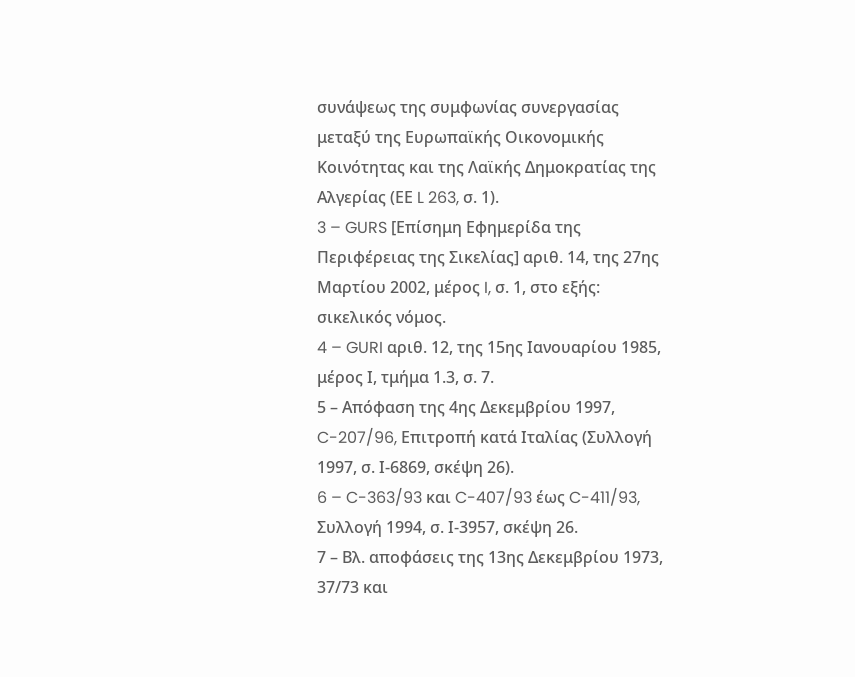συνάψεως της συμφωνίας συνεργασίας μεταξύ της Ευρωπαϊκής Οικονομικής Κοινότητας και της Λαϊκής Δημοκρατίας της Αλγερίας (ΕΕ L 263, σ. 1).
3 – GURS [Επίσημη Εφημερίδα της Περιφέρειας της Σικελίας] αριθ. 14, της 27ης Μαρτίου 2002, μέρος I, σ. 1, στο εξής: σικελικός νόμος.
4 – GURI αριθ. 12, της 15ης Ιανουαρίου 1985, μέρος Ι, τμήμα 1.3, σ. 7.
5 – Απόφαση της 4ης Δεκεμβρίου 1997, C-207/96, Επιτροπή κατά Ιταλίας (Συλλογή 1997, σ. Ι-6869, σκέψη 26).
6 – C-363/93 και C-407/93 έως C-411/93, Συλλογή 1994, σ. Ι-3957, σκέψη 26.
7 – Βλ. αποφάσεις της 13ης Δεκεμβρίου 1973, 37/73 και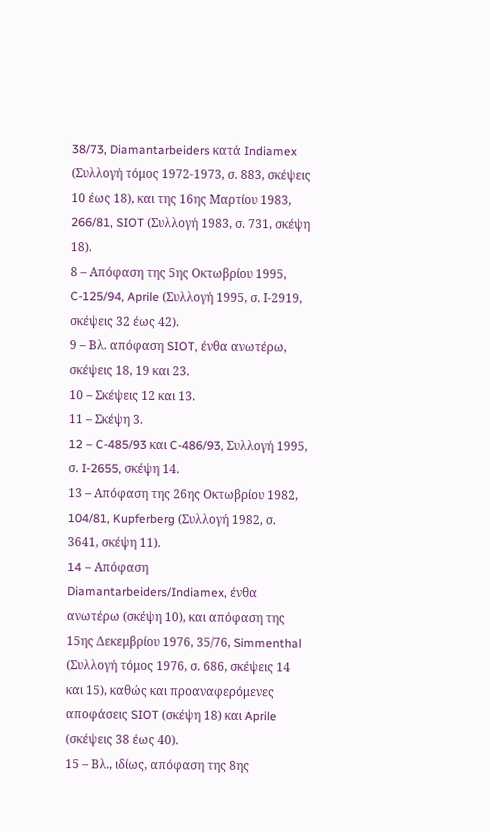38/73, Diamantarbeiders κατά Indiamex (Συλλογή τόμος 1972-1973, σ. 883, σκέψεις 10 έως 18), και της 16ης Μαρτίου 1983, 266/81, SIOT (Συλλογή 1983, σ. 731, σκέψη 18).
8 – Απόφαση της 5ης Οκτωβρίου 1995, C-125/94, Aprile (Συλλογή 1995, σ. Ι-2919, σκέψεις 32 έως 42).
9 – Βλ. απόφαση SIOT, ένθα ανωτέρω, σκέψεις 18, 19 και 23.
10 – Σκέψεις 12 και 13.
11 – Σκέψη 3.
12 – C-485/93 και C-486/93, Συλλογή 1995, σ. I‑2655, σκέψη 14.
13 – Απόφαση της 26ης Οκτωβρίου 1982, 104/81, Kupferberg (Συλλογή 1982, σ. 3641, σκέψη 11).
14 – Aπόφαση Diamantarbeiders/Indiamex, ένθα ανωτέρω (σκέψη 10), και απόφαση της 15ης Δεκεμβρίου 1976, 35/76, Simmenthal (Συλλογή τόμος 1976, σ. 686, σκέψεις 14 και 15), καθώς και προαναφερόμενες αποφάσεις SIOT (σκέψη 18) και Aprile (σκέψεις 38 έως 40).
15 – Βλ., ιδίως, απόφαση της 8ης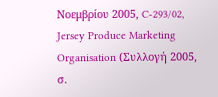Νοεμβρίου 2005, C-293/02, Jersey Produce Marketing Organisation (Συλλογή 2005, σ.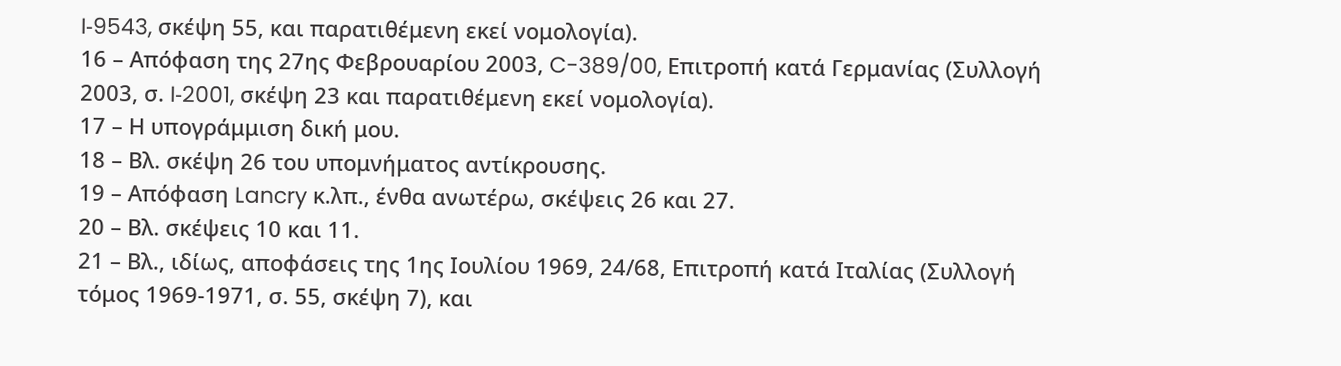I‑9543, σκέψη 55, και παρατιθέμενη εκεί νομολογία).
16 – Απόφαση της 27ης Φεβρουαρίου 2003, C-389/00, Επιτροπή κατά Γερμανίας (Συλλογή 2003, σ. I‑2001, σκέψη 23 και παρατιθέμενη εκεί νομολογία).
17 – Η υπογράμμιση δική μου.
18 – Βλ. σκέψη 26 του υπομνήματος αντίκρουσης.
19 – Απόφαση Lancry κ.λπ., ένθα ανωτέρω, σκέψεις 26 και 27.
20 – Βλ. σκέψεις 10 και 11.
21 – Βλ., ιδίως, αποφάσεις της 1ης Ιουλίου 1969, 24/68, Επιτροπή κατά Ιταλίας (Συλλογή τόμος 1969-1971, σ. 55, σκέψη 7), και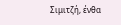Σιμιτζή, ένθα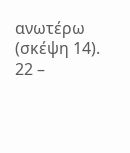ανωτέρω (σκέψη 14).
22 –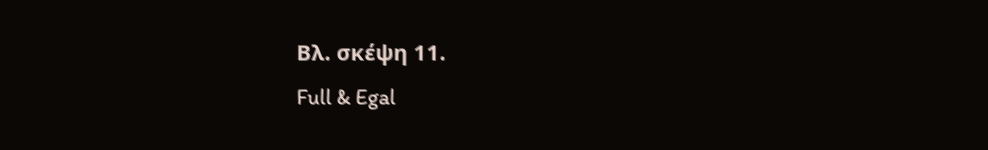Βλ. σκέψη 11.
Full & Egal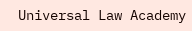Universal Law Academy